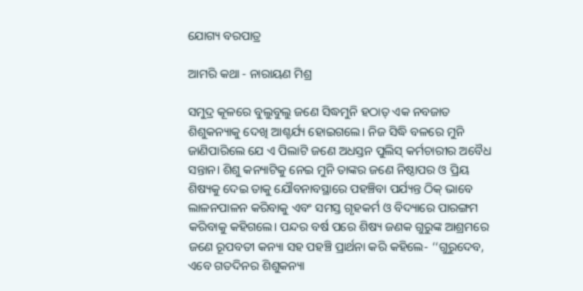ଯୋଗ୍ୟ ବରପାତ୍ର

ଆମରି କଥା - ନାରାୟଣ ମିଶ୍ର

ସମୁଦ୍ର କୂଳରେ ବୁଲୁବୁଲୁ ଜଣେ ସିଦ୍ଧମୁନି ହଠାତ୍ ଏକ ନବଜାତ ଶିଶୁକନ୍ୟାକୁ ଦେଖି ଆଶ୍ଚର୍ଯ୍ୟ ହୋଇଗଲେ। ନିଜ ସିଦ୍ଧି ବଳରେ ମୁନି ଜାଣିପାରିଲେ ଯେ ଏ ପିଲାଟି ଜଣେ ଅଧସ୍ତନ ପୁଲିସ୍ କର୍ମଚାରୀର ଅବୈଧ ସନ୍ତାନ। ଶିଶୁ କନ୍ୟାଟିକୁ ନେଇ ମୁନି ତାଙ୍କର ଜଣେ ନିଷ୍ଠାପର ଓ ପ୍ରିୟ ଶିଷ୍ୟକୁ ଦେଇ ତାକୁ ଯୌବନାବସ୍ଥାରେ ପହଞ୍ଚିବା ପର୍ଯ୍ୟନ୍ତ ଠିକ୍ ଭାବେ ଲାଳନପାଳନ କରିବାକୁ ଏବଂ ସମସ୍ତ ଗୃହକର୍ମ ଓ ବିଦ୍ୟାରେ ପାରଙ୍ଗମ କରିବାକୁ କହିଗଲେ। ପନ୍ଦର ବର୍ଷ ପରେ ଶିଷ୍ୟ ଜଣକ ଗୁରୁଙ୍କ ଆଶ୍ରମରେ ଜଣେ ରୂପବତୀ କନ୍ୟା ସହ ପହଞ୍ଚି ପ୍ରାର୍ଥନା କରି କହିଲେ- ‘‘ଗୁରୁଦେବ, ଏବେ ଗତଦିନର ଶିଶୁକନ୍ୟା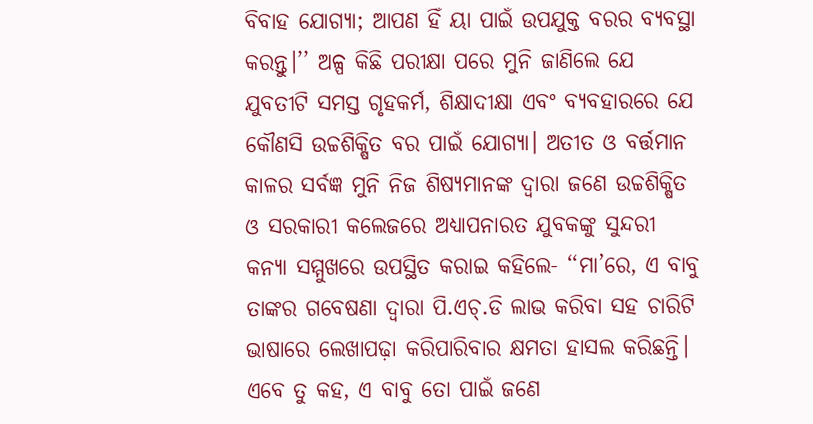ବିବାହ ଯୋଗ୍ୟା; ଆପଣ ହିଁ ୟା ପାଇଁ ଉପଯୁକ୍ତ ବରର ବ୍ୟବସ୍ଥା କରନ୍ତୁ।’’ ଅଳ୍ପ କିଛି ପରୀକ୍ଷା ପରେ ମୁନି ଜାଣିଲେ ଯେ ଯୁବତୀଟି ସମସ୍ତ ଗୃହକର୍ମ, ଶିକ୍ଷାଦୀକ୍ଷା ଏବଂ ବ୍ୟବହାରରେ ଯେ କୌଣସି ଉଚ୍ଚଶିକ୍ଷିତ ବର ପାଇଁ ଯୋଗ୍ୟା। ଅତୀତ ଓ ବର୍ତ୍ତମାନ କାଳର ସର୍ବଜ୍ଞ ମୁନି ନିଜ ଶିଷ୍ୟମାନଙ୍କ ଦ୍ବାରା ଜଣେ ଉଚ୍ଚଶିକ୍ଷିତ ଓ ସରକାରୀ କଲେଜରେ ଅଧ୍ୟାପନାରତ ଯୁବକଙ୍କୁ ସୁନ୍ଦରୀ କନ୍ୟା ସମ୍ମୁଖରେ ଉପସ୍ଥିତ କରାଇ କହିଲେ- ‘‘ମା’ରେ, ଏ ବାବୁ ତାଙ୍କର ଗବେଷଣା ଦ୍ବାରା ପି.ଏଚ୍‌.ଡି ଲାଭ କରିବା ସହ ଚାରିଟି ଭାଷାରେ ଲେଖାପଢ଼ା କରିପାରିବାର କ୍ଷମତା ହାସଲ କରିଛନ୍ତି। ଏବେ ତୁ କହ, ଏ ବାବୁ ତୋ ପାଇଁ ଜଣେ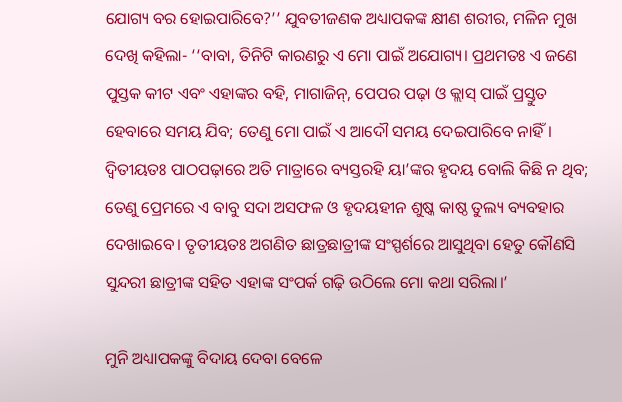ଯୋଗ୍ୟ ବର ହୋଇପାରିବେ?’’ ଯୁବତୀଜଣକ ଅଧ୍ୟାପକଙ୍କ କ୍ଷୀଣ ଶରୀର, ମଳିନ ମୁଖ ଦେଖି କହିଲା- ‘‘ବାବା, ତିନିଟି କାରଣରୁ ଏ ମୋ ପାଇଁ ଅଯୋଗ୍ୟ। ପ୍ରଥମତଃ ଏ ଜଣେ ପୁସ୍ତକ କୀଟ ଏବଂ ଏହାଙ୍କର ବହି, ମାଗାଜିନ୍, ପେପର ପଢ଼ା ଓ କ୍ଲାସ୍ ପାଇଁ ପ୍ରସ୍ତୁତ ହେବାରେ ସମୟ ଯିବ; ତେଣୁ ମୋ ପାଇଁ ଏ ଆଦୌ ସମୟ ଦେଇପାରିବେ ନାହିଁ। ଦ୍ବିତୀୟତଃ ପାଠପଢ଼ାରେ ଅତି ମାତ୍ରାରେ ବ୍ୟସ୍ତରହି ୟା’ଙ୍କର ହୃଦୟ ବୋଲି କିଛି ନ ଥିବ; ତେଣୁ ପ୍ରେମରେ ଏ ବାବୁ ସଦା ଅସଫଳ ଓ ହୃଦୟହୀନ ଶୁଷ୍କ କାଷ୍ଠ ତୁଲ୍ୟ ବ୍ୟବହାର ଦେଖାଇବେ। ତୃତୀୟତଃ ଅଗଣିତ ଛାତ୍ରଛାତ୍ରୀଙ୍କ ସଂସ୍ପର୍ଶରେ ଆସୁଥିବା ହେତୁ କୌଣସି ସୁନ୍ଦରୀ ଛାତ୍ରୀଙ୍କ ସହିତ ଏହାଙ୍କ ସଂପର୍କ ଗଢ଼ି ଉଠିଲେ ମୋ କଥା ସରିଲା।’

ମୁନି ଅଧ୍ୟାପକଙ୍କୁ ବିଦାୟ ଦେବା ବେଳେ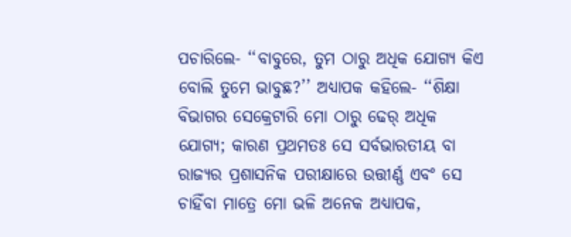ପଚାରିଲେ- ‘‘ବାବୁରେ, ତୁମ ଠାରୁ ଅଧିକ ଯୋଗ୍ୟ କିଏ ବୋଲି ତୁମେ ଭାବୁଛ?’’ ଅଧ୍ୟାପକ କହିଲେ- ‘‘ଶିକ୍ଷା ବିଭାଗର ସେକ୍ରେଟାରି ମୋ ଠାରୁ ଢେର୍ ଅଧିକ ଯୋଗ୍ୟ; କାରଣ ପ୍ରଥମତଃ ସେ ସର୍ବଭାରତୀୟ ବା ରାଜ୍ୟର ପ୍ରଶାସନିକ ପରୀକ୍ଷାରେ ଉତ୍ତୀର୍ଣ୍ଣ ଏବଂ ସେ ଚାହିଁବା ମାତ୍ରେ ମୋ ଭଳି ଅନେକ ଅଧ୍ୟାପକ,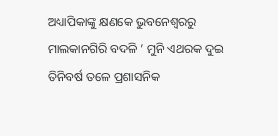ଅଧ୍ୟାପିକାଙ୍କୁ କ୍ଷଣକେ ଭୁବନେଶ୍ବରରୁ ମାଲକାନଗିରି ବଦଳି ’ ମୁନି ଏଥରକ ଦୁଇ ତିନିବର୍ଷ ତଳେ ପ୍ରଶାସନିକ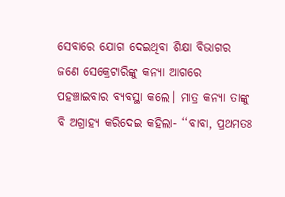ସେବାରେ ଯୋଗ ଦେଇଥିବା ଶିକ୍ଷା ବିଭାଗର ଜଣେ ସେକ୍ରେଟାରିଙ୍କୁ କନ୍ୟା ଆଗରେ ପହଞ୍ଚାଇବାର ବ୍ୟବସ୍ଥା କଲେ। ମାତ୍ର କନ୍ୟା ତାଙ୍କୁ ବି ଅଗ୍ରାହ୍ୟ କରିଦେଇ କହିଲା- ‘‘ବାବା, ପ୍ରଥମତଃ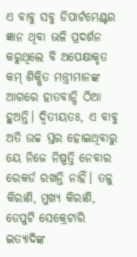ଏ ବାବୁ ସବୁ ଡିପାର୍ଟମେଣ୍ଟର ଜ୍ଞାନ ଥିବା ଭଳି ପ୍ରଦର୍ଶନ କରୁଥିଲେ ବି ଅପେକ୍ଷାକୃତ କମ୍ ଶିକ୍ଷିତ ମନ୍ତ୍ରୀମାନଙ୍କ ଆଗରେ ହାତବାନ୍ଧି ଠିଆ ହୁଅନ୍ତି। ଦ୍ବିତୀୟତଃ, ଏ ବାବୁ ଅତି ଉଚ୍ଚ ସ୍ତର ହୋଇଥିବାରୁ ୟେ ନିଜେ ନିଷ୍ପତ୍ତି ନେବାର ରେକର୍ଡ ରଖନ୍ତି ନାହିଁ। ତଳୁ କିରାଣି, ମୁଖ୍ୟ କିରାଣି, ଡେପୁଟି ସେକ୍ରେଟାରି ଇତ୍ୟାଦିଙ୍କ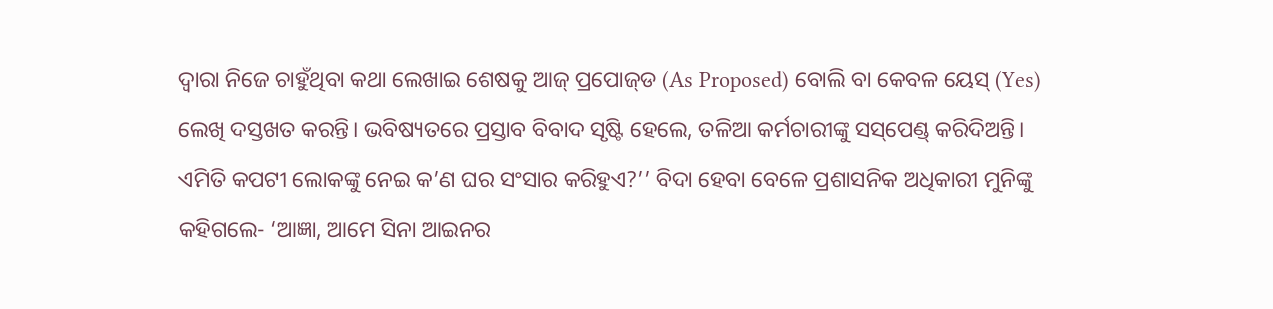ଦ୍ବାରା ନିଜେ ଚାହୁଁଥିବା କଥା ଲେଖାଇ ଶେଷକୁ ଆଜ୍ ପ୍ରପୋଜ୍‌ଡ (As Proposed) ବୋଲି ବା କେବଳ ୟେସ୍ (Yes) ଲେଖି ଦସ୍ତଖତ କରନ୍ତି। ଭବିଷ୍ୟତରେ ପ୍ରସ୍ତାବ ବିବାଦ ସୃଷ୍ଟି ହେଲେ, ତଳିଆ କର୍ମଚାରୀଙ୍କୁ ସସ୍‌ପେଣ୍ଡ୍ କରିଦିଅନ୍ତି। ଏମିତି କପଟୀ ଲୋକଙ୍କୁ ନେଇ କ’ଣ ଘର ସଂସାର କରିହୁଏ?’’ ବିଦା ହେବା ବେଳେ ପ୍ରଶାସନିକ ଅଧିକାରୀ ମୁନିଙ୍କୁ କହିଗଲେ- ‘ଆଜ୍ଞା, ଆମେ ସିନା ଆଇନର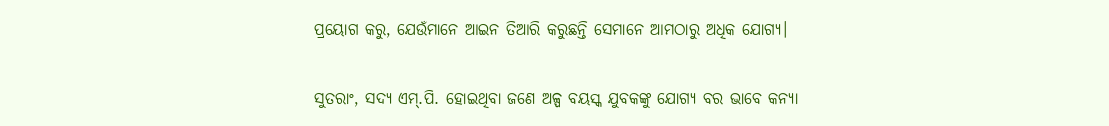ପ୍ରୟୋଗ କରୁ, ଯେଉଁମାନେ ଆଇନ ତିଆରି କରୁଛନ୍ତି ସେମାନେ ଆମଠାରୁ ଅଧିକ ଯୋଗ୍ୟ।

ସୁତରାଂ, ସଦ୍ୟ ଏମ୍.ପି. ହୋଇଥିବା ଜଣେ ଅଳ୍ପ ବୟସ୍କ ଯୁବକଙ୍କୁ ଯୋଗ୍ୟ ବର ଭାବେ କନ୍ୟା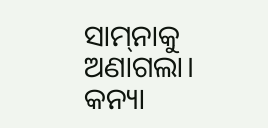ସାମ୍‌ନାକୁ ଅଣାଗଲା। କନ୍ୟା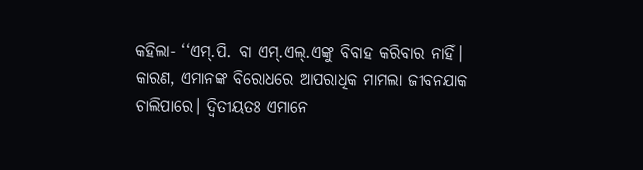କହ‌ିଲା- ‘‘ଏମ୍.ପି. ବା ଏମ୍.ଏଲ୍.ଏଙ୍କୁ ବିବାହ କରିବାର ନାହିଁ। କାରଣ, ଏମାନଙ୍କ ବିରୋଧରେ ଆପରାଧିକ ମାମଲା ଜୀବନଯାକ ଚାଲିପାରେ। ଦ୍ବିତୀୟତଃ ଏମାନେ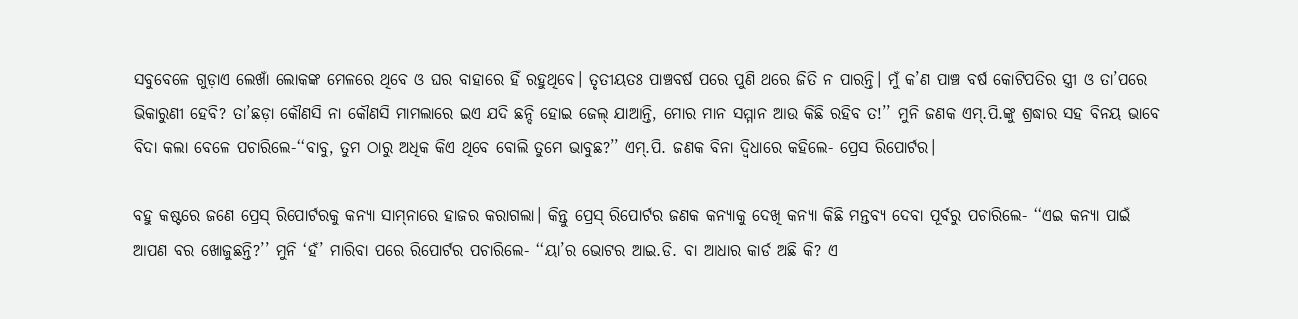ସବୁବେଳେ ଗୁଡ଼ାଏ ଲେଖାଁ ଲୋକଙ୍କ ମେଳରେ ଥିବେ ଓ ଘର ବାହାରେ ହିଁ ରହୁଥିବେ। ତୃତୀୟତଃ ପାଞ୍ଚବର୍ଷ ପରେ ପୁଣି ଥରେ ଜିତି ନ ପାରନ୍ତି। ମୁଁ କ’ଣ ପାଞ୍ଚ ବର୍ଷ କୋଟିପତିର ସ୍ତ୍ରୀ ଓ ତା’ପରେ ଭିକାରୁଣୀ ହେବି? ତା’ଛଡ଼ା କୌଣସି ନା କୌଣସି ମାମଲାରେ ଇଏ ଯଦି ଛନ୍ଦି ହୋଇ ଜେଲ୍ ଯାଆନ୍ତି, ମୋର ମାନ ସମ୍ମାନ ଆଉ କିଛି ରହିବ ତ!’’ ମୁନି ଜଣକ ଏମ୍.ପି.ଙ୍କୁ ଶ୍ରଦ୍ଧାର ସହ ବିନୟ ଭାବେ ବିଦା କଲା ବେଳେ ପଚାରିଲେ-‘‘ବାବୁ, ତୁମ ଠାରୁ ଅଧିକ କିଏ ଥିବେ ବୋଲି ତୁମେ ଭାବୁଛ?’’ ଏମ୍.ପି. ଜଣକ ବିନା ଦ୍ବିଧାରେ କହିଲେ- ପ୍ରେସ ରିପୋର୍ଟର।

ବହୁ କଷ୍ଟରେ ଜଣେ ପ୍ରେସ୍ ରିପୋର୍ଟରକୁ କନ୍ୟା ସାମ୍‌ନାରେ ହାଜର କରାଗଲା। କିନ୍ତୁ ପ୍ରେସ୍ ରିପୋର୍ଟର ଜଣକ କନ୍ୟାକୁ ଦେଖି କନ୍ୟା କିଛି ମନ୍ତବ୍ୟ ଦେବା ପୂର୍ବରୁ ପଚାରିଲେ- ‘‘ଏଇ କନ୍ୟା ପାଇଁ ଆପଣ ବର ଖୋଜୁଛନ୍ତି?’’ ମୁନି ‘ହଁ’ ମାରିବା ପରେ ରିପୋର୍ଟର ପଚାରିଲେ- ‘‘ୟା’ର ଭୋଟର ଆଇ.ଡି. ବା ଆଧାର କାର୍ଡ ଅଛି କି? ଏ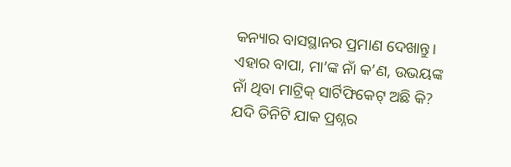କନ୍ୟାର ବାସସ୍ଥାନର ପ୍ରମାଣ ଦେଖାନ୍ତୁ। ଏହାର ବାପା, ମା’ଙ୍କ ନାଁ କ’ଣ, ଉଭୟଙ୍କ ନାଁ ଥିବା ମାଟ୍ରିକ୍ ସାର୍ଟିଫିକେଟ୍ ଅଛି କି? ଯଦି ତିନିଟି ଯାକ ପ୍ରଶ୍ନର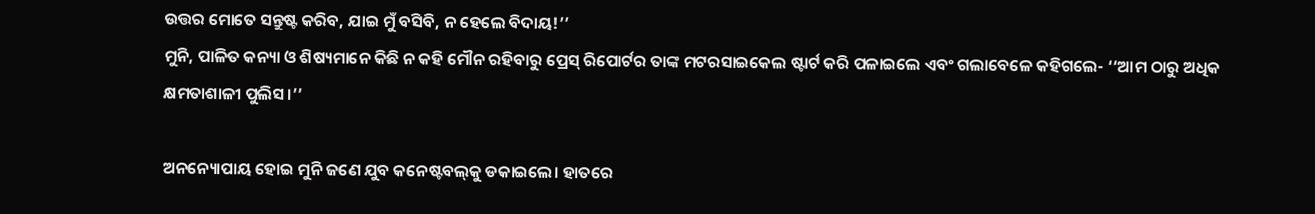ଉତ୍ତର ମୋତେ ସନ୍ତୁଷ୍ଟ କରିବ, ଯାଇ ମୁଁ ବସିବି, ନ ହେଲେ ବିଦାୟ!’’
ମୁନି, ପାଳିତ କନ୍ୟା ଓ ଶିଷ୍ୟମାନେ କିଛି ନ କହି ମୌନ ରହିବାରୁ ପ୍ରେସ୍ ରିପୋର୍ଟର ତାଙ୍କ ମଟରସାଇକେଲ ଷ୍ଟାର୍ଟ କରି ପଳାଇଲେ ଏବଂ ଗଲାବେଳେ କହିଗଲେ- ‘‘ଆମ ଠାରୁ ଅଧିକ କ୍ଷମତାଶାଳୀ ପୁଲିସ।’’

ଅନନ୍ୟୋପାୟ ହୋଇ ମୁନି ଜଣେ ଯୁବ କନେଷ୍ଟବଲ୍‌କୁ ଡକାଇଲେ। ହାତରେ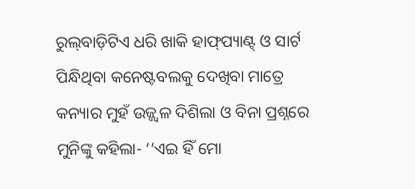ରୁଲ୍‌ବାଡ଼ିଟିଏ ଧରି ଖାକି ହାଫ୍‌ପ୍ୟାଣ୍ଟ୍ ଓ ସାର୍ଟ ପିନ୍ଧିଥିବା କନେଷ୍ଟବଲକୁ ଦେଖିବା ମାତ୍ରେ କନ୍ୟାର ମୁହଁ ଉଜ୍ଜ୍ବଳ ଦିଶିଲା ଓ ବିନା ପ୍ରଶ୍ନରେ ମୁନିଙ୍କୁ କହିଲା- ‘‘ଏଇ ହିଁ ମୋ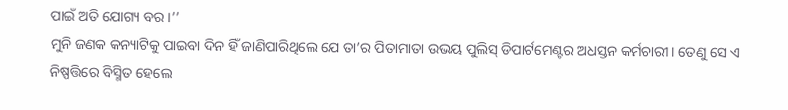ପାଇଁ ଅତି ଯୋଗ୍ୟ ବର।’’
ମୁନି ଜଣକ କନ୍ୟାଟିକୁ ପାଇବା ଦିନ ହିଁ ଜାଣିପାରିଥିଲେ ଯେ ତା’ର ପିତାମାତା ଉଭୟ ପୁଲିସ୍ ଡିପାର୍ଟମେଣ୍ଟର ଅଧସ୍ତନ କର୍ମଚାରୀ। ତେଣୁ ସେ ଏ ନିଷ୍ପତ୍ତିରେ ବିସ୍ମିତ ହେଲେ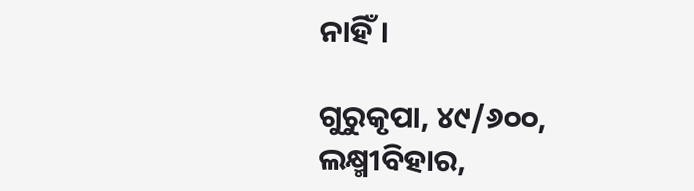ନାହିଁ।

ଗୁରୁକୃପା, ୪୯/୬୦୦,
ଲକ୍ଷ୍ମୀବିହାର,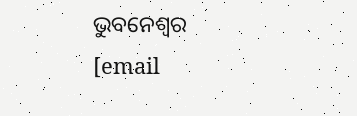ଭୁବନେଶ୍ବର
[email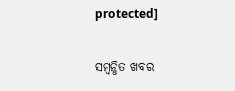protected]

ସମ୍ବନ୍ଧିତ ଖବର